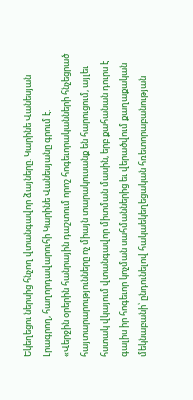Եկեղեցու ներսից հնչող վտանգավոր ձայները. Կարինե Վանեսյան
Լրագրող, հաղորդավարուհի Կարինե Վանեսյանը գրում է.
«Վերջին օրերին հանրային դաշտում որոշ հոգեւորականների հնչեցրած հայտարարությունները ոչ միայն տարակուսանք են հարուցում, այլեւ հստակ վկայում վտանգավոր միտման մասին, երբ քահանան դուրս է գալիս իր հոգեւոր կոչման սահմաններից եւ վերածվում քաղաքական մեկնաբանի՝ ընդունելով հակաեկեղեցական հռետորաբանության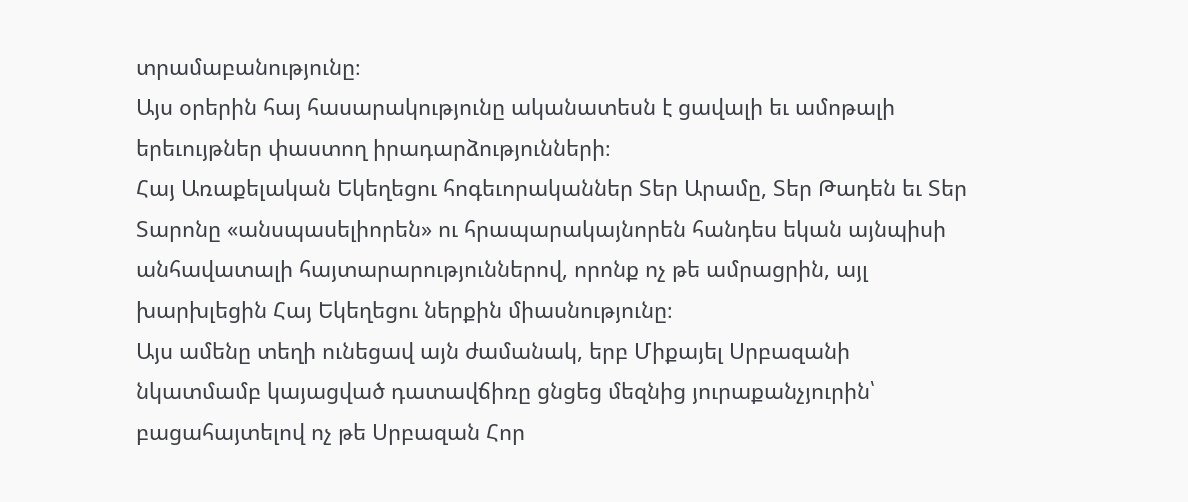տրամաբանությունը։
Այս օրերին հայ հասարակությունը ականատեսն է ցավալի եւ ամոթալի երեւույթներ փաստող իրադարձությունների։
Հայ Առաքելական Եկեղեցու հոգեւորականներ Տեր Արամը, Տեր Թադեն եւ Տեր Տարոնը «անսպասելիորեն» ու հրապարակայնորեն հանդես եկան այնպիսի անհավատալի հայտարարություններով, որոնք ոչ թե ամրացրին, այլ խարխլեցին Հայ Եկեղեցու ներքին միասնությունը։
Այս ամենը տեղի ունեցավ այն ժամանակ, երբ Միքայել Սրբազանի նկատմամբ կայացված դատավճիռը ցնցեց մեզնից յուրաքանչյուրին՝ բացահայտելով ոչ թե Սրբազան Հոր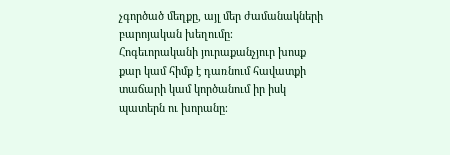չգործած մեղքը, այլ մեր ժամանակների բարոյական խեղումը։
Հոգեւորականի յուրաքանչյուր խոսք քար կամ հիմք է դառնում հավատքի տաճարի կամ կործանում իր իսկ պատերն ու խորանը։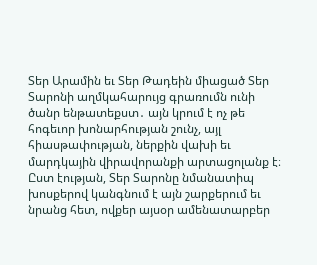Տեր Արամին եւ Տեր Թադեին միացած Տեր Տարոնի աղմկահարույց գրառումն ունի ծանր ենթատեքստ․ այն կրում է ոչ թե հոգեւոր խոնարհության շունչ, այլ հիասթափության, ներքին վախի եւ մարդկային վիրավորանքի արտացոլանք է։
Ըստ էության, Տեր Տարոնը նմանատիպ խոսքերով կանգնում է այն շարքերում եւ նրանց հետ, ովքեր այսօր ամենատարբեր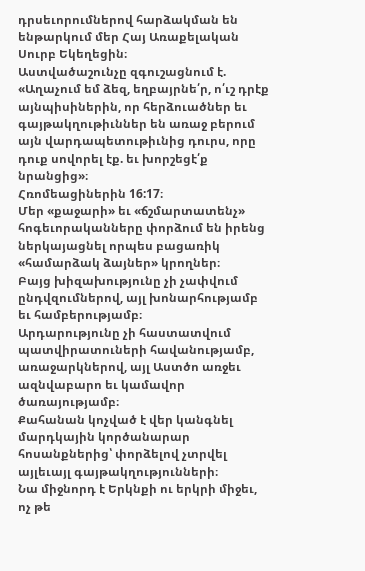դրսեւորումներով հարձակման են ենթարկում մեր Հայ Առաքելական Սուրբ Եկեղեցին։
Աստվածաշունչը զգուշացնում է.
«Աղաչում եմ ձեզ, եղբայրնե՛ր, ո՛ւշ դրէք այնպիսիներին, որ հերձուածներ եւ գայթակղութիւններ են առաջ բերում այն վարդապետութիւնից դուրս, որը դուք սովորել էք. եւ խորշեցէ՛ք նրանցից»։
Հռոմեացիներին 16:17։
Մեր «քաջարի» եւ «ճշմարտատենչ» հոգեւորականները փորձում են իրենց ներկայացնել որպես բացառիկ «համարձակ ձայներ» կրողներ։
Բայց խիզախությունը չի չափվում ընդվզումներով, այլ խոնարհությամբ եւ համբերությամբ։
Արդարությունը չի հաստատվում պատվիրատուների հավանությամբ, առաջարկներով, այլ Աստծո առջեւ ազնվաբարո եւ կամավոր ծառայությամբ։
Քահանան կոչված է վեր կանգնել մարդկային կործանարար հոսանքներից՝ փորձելով չտրվել այլեւայլ գայթակղությունների։
Նա միջնորդ է Երկնքի ու երկրի միջեւ, ոչ թե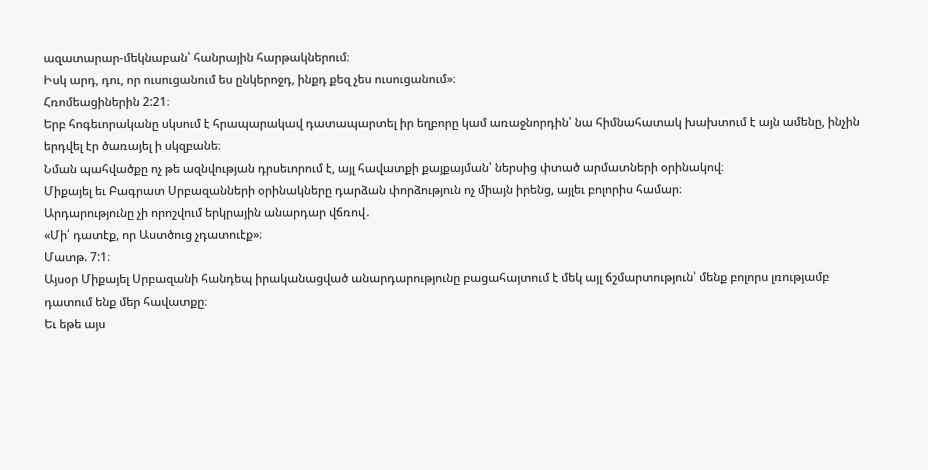ազատարար-մեկնաբան՝ հանրային հարթակներում։
Իսկ արդ, դու, որ ուսուցանում ես ընկերոջդ, ինքդ քեզ չես ուսուցանում»։
Հռոմեացիներին 2:21։
Երբ հոգեւորականը սկսում է հրապարակավ դատապարտել իր եղբորը կամ առաջնորդին՝ նա հիմնահատակ խախտում է այն ամենը, ինչին երդվել էր ծառայել ի սկզբանե։
Նման պահվածքը ոչ թե ազնվության դրսեւորում է, այլ հավատքի քայքայման՝ ներսից փտած արմատների օրինակով։
Միքայել եւ Բագրատ Սրբազանների օրինակները դարձան փորձություն ոչ միայն իրենց, այլեւ բոլորիս համար։
Արդարությունը չի որոշվում երկրային անարդար վճռով․
«Մի՛ դատէք, որ Աստծուց չդատուէք»։
Մատթ. 7:1։
Այսօր Միքայել Սրբազանի հանդեպ իրականացված անարդարությունը բացահայտում է մեկ այլ ճշմարտություն՝ մենք բոլորս լռությամբ դատում ենք մեր հավատքը։
Եւ եթե այս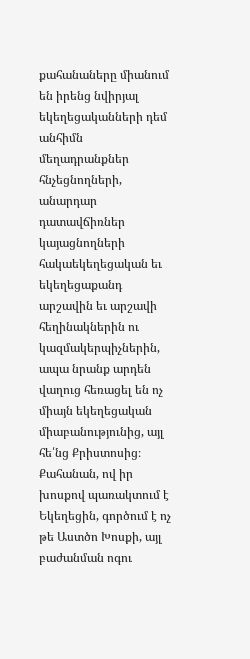քահանաները միանում են իրենց նվիրյալ եկեղեցականների դեմ անհիմն մեղադրանքներ հնչեցնողների, անարդար դատավճիռներ կայացնողների հակաեկեղեցական եւ եկեղեցաքանդ արշավին եւ արշավի հեղինակներին ու կազմակերպիչներին, ապա նրանք արդեն վաղուց հեռացել են ոչ միայն եկեղեցական միաբանությունից, այլ հե՛նց Քրիստոսից։
Քահանան, ով իր խոսքով պառակտում է Եկեղեցին, գործում է ոչ թե Աստծո Խոսքի, այլ բաժանման ոգու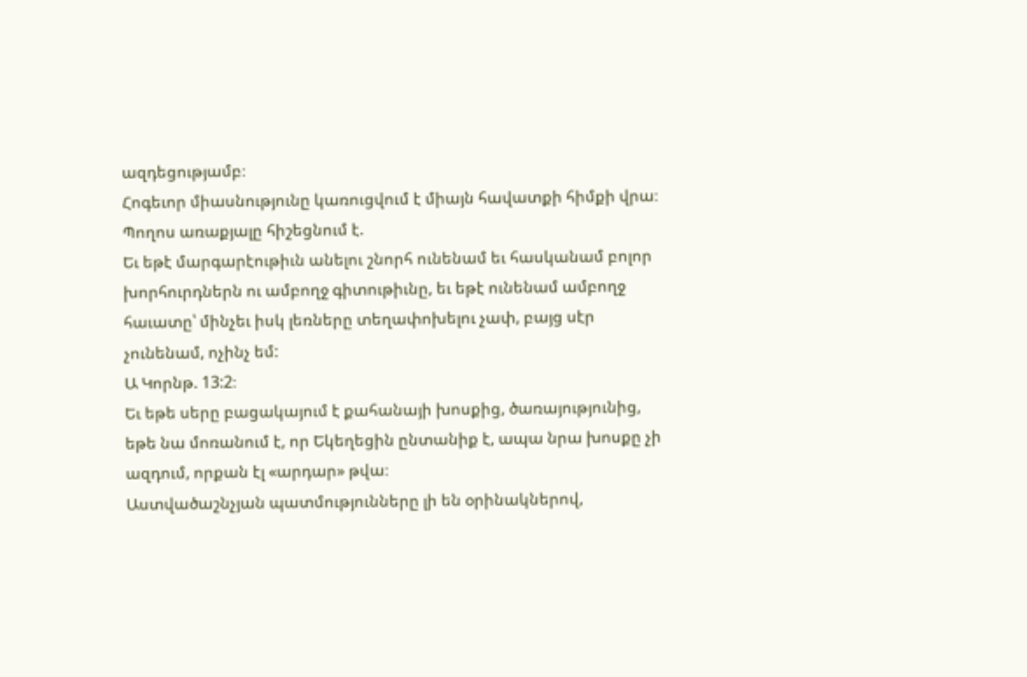ազդեցությամբ։
Հոգեւոր միասնությունը կառուցվում է միայն հավատքի հիմքի վրա։
Պողոս առաքյալը հիշեցնում է.
Եւ եթէ մարգարէութիւն անելու շնորհ ունենամ եւ հասկանամ բոլոր խորհուրդներն ու ամբողջ գիտութիւնը, եւ եթէ ունենամ ամբողջ հաւատը՝ մինչեւ իսկ լեռները տեղափոխելու չափ, բայց սէր չունենամ, ոչինչ եմ:
Ա Կորնթ. 13:2։
Եւ եթե սերը բացակայում է քահանայի խոսքից, ծառայությունից, եթե նա մոռանում է, որ Եկեղեցին ընտանիք է, ապա նրա խոսքը չի ազդում, որքան էլ «արդար» թվա։
Աստվածաշնչյան պատմությունները լի են օրինակներով,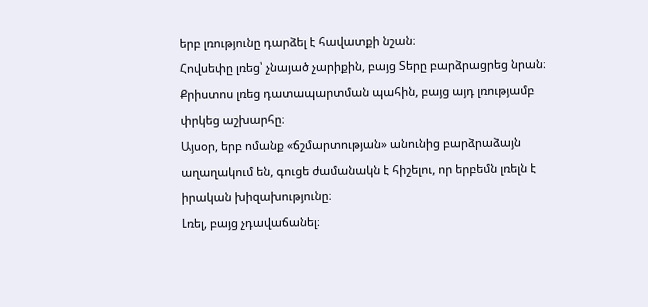երբ լռությունը դարձել է հավատքի նշան։
Հովսեփը լռեց՝ չնայած չարիքին, բայց Տերը բարձրացրեց նրան։
Քրիստոս լռեց դատապարտման պահին, բայց այդ լռությամբ փրկեց աշխարհը։
Այսօր, երբ ոմանք «ճշմարտության» անունից բարձրաձայն աղաղակում են, գուցե ժամանակն է հիշելու, որ երբեմն լռելն է իրական խիզախությունը։
Լռել, բայց չդավաճանել։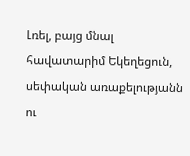Լռել, բայց մնալ հավատարիմ Եկեղեցուն, սեփական առաքելությանն ու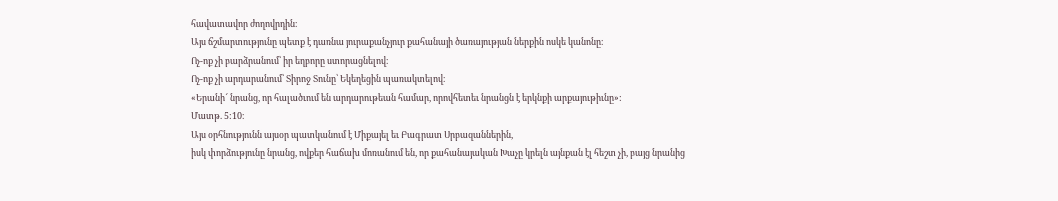հավատավոր ժողովրդին։
Այս ճշմարտությունը պետք է դառնա յուրաքանչյուր քահանայի ծառայության ներքին ոսկե կանոնը։
Ոչ-ոք չի բարձրանում՝ իր եղբորը ստորացնելով։
Ոչ-ոք չի արդարանում՝ Տիրոջ Տունը՝ Եկեղեցին պառակտելով։
«Երանի՜ նրանց, որ հալածւում են արդարութեան համար, որովհետեւ նրանցն է երկնքի արքայութիւնը»:
Մատթ. 5:10։
Այս օրհնությունն այսօր պատկանում է Միքայել եւ Բագրատ Սրբազաններին,
իսկ փորձությունը նրանց, ովքեր հաճախ մոռանում են, որ քահանայական Խաչը կրելն այնքան էլ հեշտ չի, բայց նրանից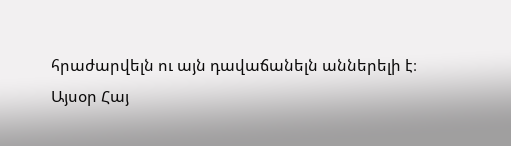հրաժարվելն ու այն դավաճանելն աններելի է։
Այսօր Հայ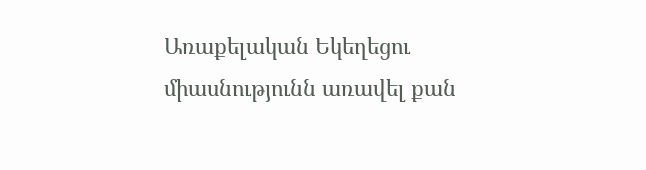Առաքելական Եկեղեցու միասնությունն առավել քան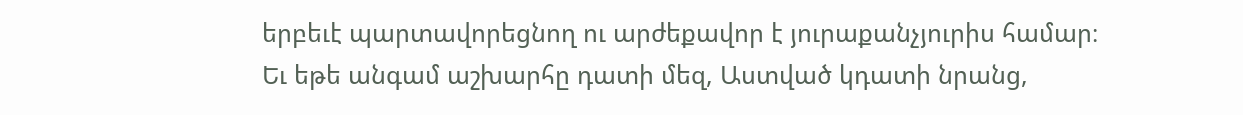երբեւէ պարտավորեցնող ու արժեքավոր է յուրաքանչյուրիս համար։
Եւ եթե անգամ աշխարհը դատի մեզ, Աստված կդատի նրանց,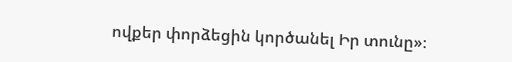ովքեր փորձեցին կործանել Իր տունը»։